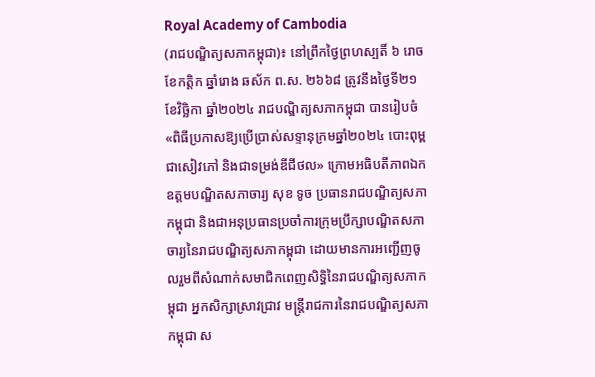Royal Academy of Cambodia
(រាជបណ្ឌិត្យសភាកម្ពុជា)៖ នៅព្រឹកថ្ងៃព្រហស្បតិ៍ ៦ រោច ខែកត្ដិក ឆ្នាំរោង ឆស័ក ព.ស. ២៦៦៨ ត្រូវនឹងថ្ងៃទី២១ ខែវិច្ឆិកា ឆ្នាំ២០២៤ រាជបណ្ឌិត្យសភាកម្ពុជា បានរៀបចំ «ពិធីប្រកាសឱ្យប្រើប្រាស់សទ្ទានុក្រមឆ្នាំ២០២៤ បោះពុម្ពជាសៀវភៅ និងជាទម្រង់ឌីជីថល» ក្រោមអធិបតីភាពឯកឧត្ដមបណ្ឌិតសភាចារ្យ សុខ ទូច ប្រធានរាជបណ្ឌិត្យសភាកម្ពុជា និងជាអនុប្រធានប្រចាំការក្រុមប្រឹក្សាបណ្ឌិតសភាចារ្យនៃរាជបណ្ឌិត្យសភាកម្ពុជា ដោយមានការអញ្ជើញចូលរួមពីសំណាក់សមាជិកពេញសិទ្ធិនៃរាជបណ្ឌិត្យសភាកម្ពុជា អ្នកសិក្សាស្រាវជ្រាវ មន្ត្រីរាជការនៃរាជបណ្ឌិត្យសភាកម្ពុជា ស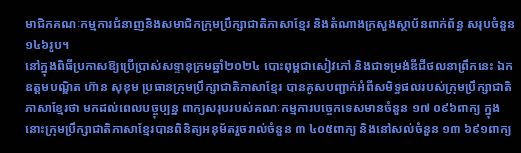មាជិកគណៈកម្មការជំនាញនិងសមាជិកក្រុមប្រឹក្សាជាតិភាសាខ្មែរ និងតំណាងក្រសួងស្ថាប័នពាក់ព័ន្ធ សរុបចំនួន ១៤៦រូប។
នៅក្នុងពិធីប្រកាសឱ្យប្រើប្រាស់សទ្ទានុក្រមឆ្នាំ២០២៤ បោះពុម្ពជាសៀវភៅ និងជាទម្រង់ឌីជីថលនាព្រឹកនេះ ឯកឧត្ដមបណ្ឌិត ហ៊ាន សុខុម ប្រធានក្រុមប្រឹក្សាជាតិភាសាខ្មែរ បានគូសបញ្ជាក់អំពីសមិទ្ធផលរបស់ក្រុមប្រឹក្សាជាតិភាសាខ្មែរថា មកដល់ពេលបច្ចុប្បន្ន ពាក្យសរុបរបស់គណៈកម្មការបច្ចេកទេសមានចំនួន ១៧ ០៩៦ពាក្យ ក្នុងនោះក្រុមប្រឹក្សាជាតិភាសាខ្មែរបានពិនិត្យអនុម័តរួចរាល់ចំនួន ៣ ៤០៥ពាក្យ និងនៅសល់ចំនួន ១៣ ៦៩១ពាក្យ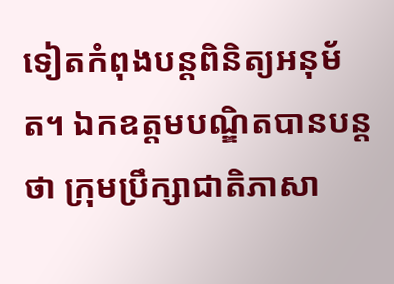ទៀតកំពុងបន្តពិនិត្យអនុម័ត។ ឯកឧត្ដមបណ្ឌិតបានបន្តថា ក្រុមប្រឹក្សាជាតិភាសា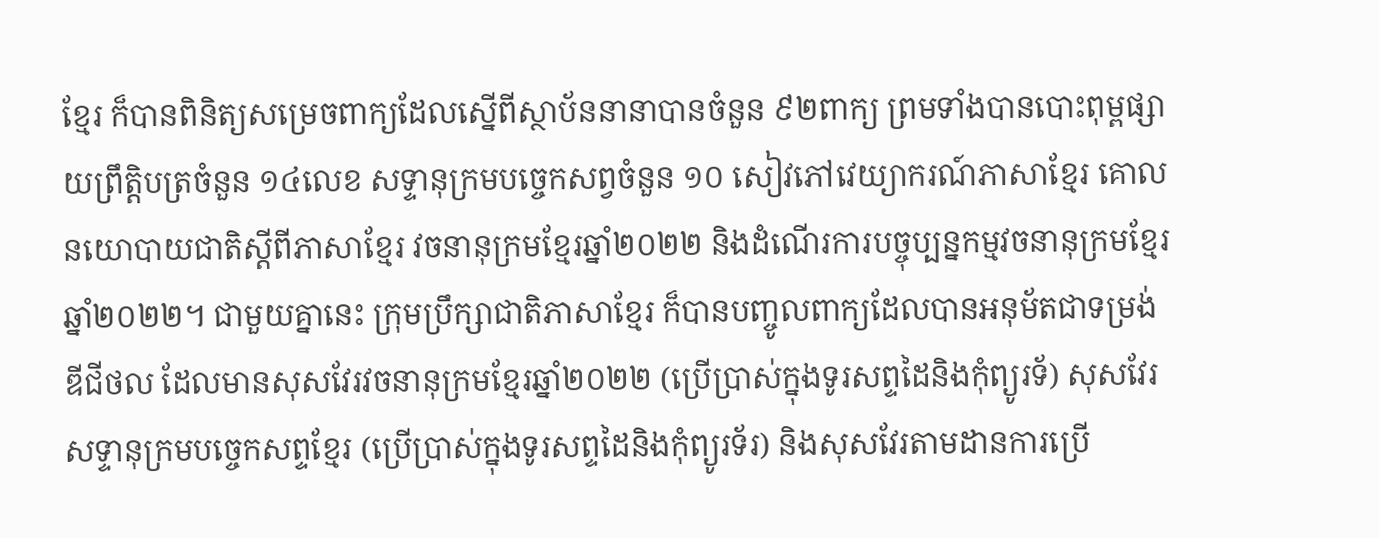ខ្មែរ ក៏បានពិនិត្យសម្រេចពាក្យដែលស្នើពីស្ថាប័ននានាបានចំនួន ៩២ពាក្យ ព្រមទាំងបានបោះពុម្ពផ្សាយព្រឹត្តិបត្រចំនួន ១៤លេខ សទ្ទានុក្រមបច្ចេកសព្វចំនួន ១០ សៀវភៅវេយ្យាករណ៍ភាសាខ្មែរ គោលនយោបាយជាតិស្ដីពីភាសាខ្មែរ វចនានុក្រមខ្មែរឆ្នាំ២០២២ និងដំណើរការបច្ចុប្បន្នកម្មវចនានុក្រមខ្មែរឆ្នាំ២០២២។ ជាមួយគ្នានេះ ក្រុមប្រឹក្សាជាតិភាសាខ្មែរ ក៏បានបញ្ចូលពាក្យដែលបានអនុម័តជាទម្រង់ឌីជីថល ដែលមានសុសវែរវចនានុក្រមខ្មែរឆ្នាំ២០២២ (ប្រើប្រាស់ក្នុងទូរសព្ទដៃនិងកុំព្យូរទ័) សុសវែរសទ្ទានុក្រមបច្ចេកសព្ទខ្មែរ (ប្រើប្រាស់ក្នុងទូរសព្ទដៃនិងកុំព្យូរទ័រ) និងសុសវែរតាមដានការប្រើ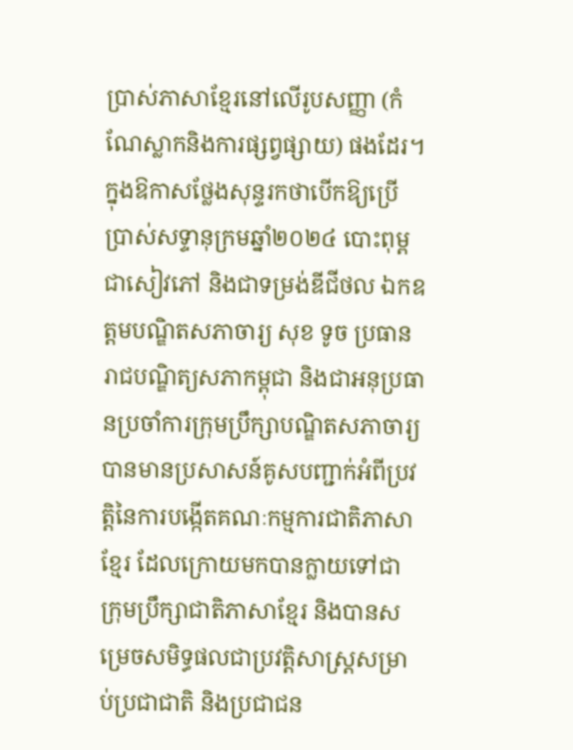ប្រាស់ភាសាខ្មែរនៅលើរូបសញ្ញា (កំណែស្លាកនិងការផ្សព្វផ្សាយ) ផងដែរ។
ក្នុងឱកាសថ្លែងសុន្ទរកថាបើកឱ្យប្រើប្រាស់សទ្ទានុក្រមឆ្នាំ២០២៤ បោះពុម្ពជាសៀវភៅ និងជាទម្រង់ឌីជីថល ឯកឧត្ដមបណ្ឌិតសភាចារ្យ សុខ ទូច ប្រធានរាជបណ្ឌិត្យសភាកម្ពុជា និងជាអនុប្រធានប្រចាំការក្រុមប្រឹក្សាបណ្ឌិតសភាចារ្យ បានមានប្រសាសន៍គូសបញ្ជាក់អំពីប្រវត្តិនៃការបង្កើតគណៈកម្មការជាតិភាសាខ្មែរ ដែលក្រោយមកបានក្លាយទៅជាក្រុមប្រឹក្សាជាតិភាសាខ្មែរ និងបានសម្រេចសមិទ្ធផលជាប្រវត្តិសាស្ត្រសម្រាប់ប្រជាជាតិ និងប្រជាជន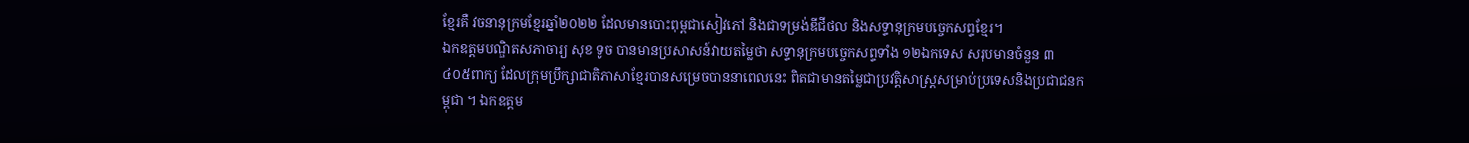ខ្មែរគឺ វចនានុក្រមខ្មែរឆ្នាំ២០២២ ដែលមានបោះពុម្ពជាសៀវភៅ និងជាទម្រង់ឌីជីថល និងសទ្ទានុក្រមបច្ចេកសព្ទខ្មែរ។
ឯកឧត្ដមបណ្ឌិតសភាចារ្យ សុខ ទូច បានមានប្រសាសន៍វាយតម្លៃថា សទ្ទានុក្រមបច្ចេកសព្ទទាំង ១២ឯកទេស សរុបមានចំនួន ៣ ៤០៥ពាក្យ ដែលក្រុមប្រឹក្សាជាតិភាសាខ្មែរបានសម្រេចបាននាពេលនេះ ពិតជាមានតម្លៃជាប្រវត្តិសាស្ត្រសម្រាប់ប្រទេសនិងប្រជាជនកម្ពុជា ។ ឯកឧត្ដម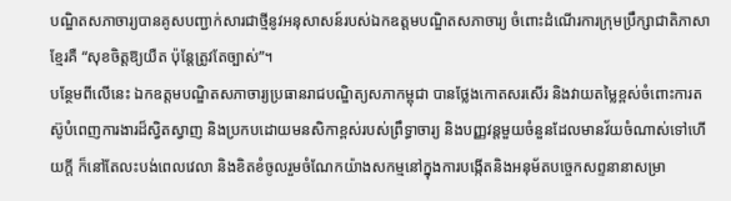បណ្ឌិតសភាចារ្យបានគូសបញ្ជាក់សារជាថ្មីនូវអនុសាសន៍របស់ឯកឧត្ដមបណ្ឌិតសភាចារ្យ ចំពោះដំណើរការក្រុមប្រឹក្សាជាតិភាសាខ្មែរគឺ “សុខចិត្តឱ្យយឺត ប៉ុន្តែត្រូវតែច្បាស់”។
បន្ថែមពីលើនេះ ឯកឧត្ដមបណ្ឌិតសភាចារ្យប្រធានរាជបណ្ឌិត្យសភាកម្ពុជា បានថ្លែងកោតសរសើរ និងវាយតម្លៃខ្ពស់ចំពោះការតស៊ូបំពេញការងារដ៏ស្វិតស្វាញ និងប្រកបដោយមនសិកាខ្ពស់របស់ព្រឹទ្ធាចារ្យ និងបញ្ញវន្តមួយចំនួនដែលមានវ័យចំណាស់ទៅហើយក្ដី ក៏នៅតែលះបង់ពេលវេលា និងខិតខំចូលរួមចំណែកយ៉ាងសកម្មនៅក្នុងការបង្កើតនិងអនុម័តបច្ចេកសព្ទនានាសម្រា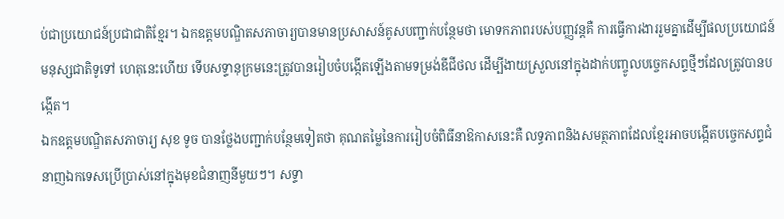ប់ជាប្រយោជន៍ប្រជាជាតិខ្មែរ។ ឯកឧត្ដមបណ្ឌិតសភាចារ្យបានមានប្រសាសន៍គូសបញ្ជាក់បន្ថែមថា មោទកភាពរបស់បញ្ញវន្តគឺ ការធ្វើការងាររួមគ្នាដើម្បីផលប្រយោជន៍មនុស្សជាតិទូទៅ ហេតុនេះហើយ ទើបសទ្ទានុក្រមនេះត្រូវបានរៀបចំបង្កើតឡើងតាមទម្រង់ឌីជីថល ដើម្បីងាយស្រួលនៅក្នុងដាក់បញ្ចូលបច្ចេកសព្ទថ្មីៗដែលត្រូវបានបង្កើត។
ឯកឧត្ដមបណ្ឌិតសភាចារ្យ សុខ ទូច បានថ្លែងបញ្ជាក់បន្ថែមទៀតថា គុណតម្លៃនៃការរៀបចំពិធីនាឱកាសនេះគឺ លទ្ធភាពនិងសមត្ថភាពដែលខ្មែរអាចបង្កើតបច្ចេកសព្ទជំនាញឯកទេសប្រើប្រាស់នៅក្នុងមុខជំនាញនីមួយៗ។ សទ្ទា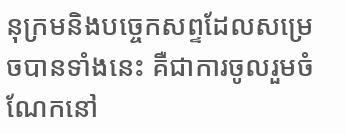នុក្រមនិងបច្ចេកសព្ទដែលសម្រេចបានទាំងនេះ គឺជាការចូលរួមចំណែកនៅ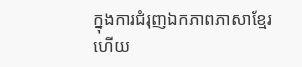ក្នុងការជំរុញឯកភាពភាសាខ្មែរ ហើយ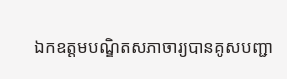ឯកឧត្ដមបណ្ឌិតសភាចារ្យបានគូសបញ្ជា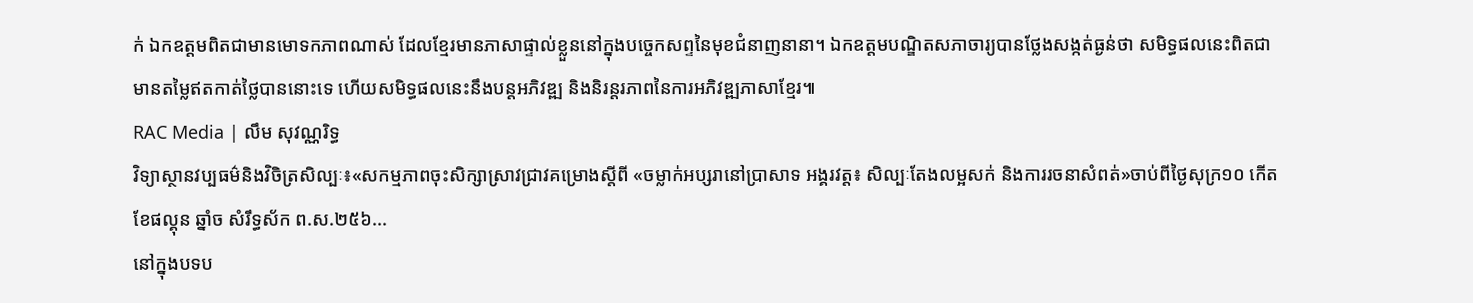ក់ ឯកឧត្ដមពិតជាមានមោទកភាពណាស់ ដែលខ្មែរមានភាសាផ្ទាល់ខ្លួននៅក្នុងបច្ចេកសព្ទនៃមុខជំនាញនានា។ ឯកឧត្ដមបណ្ឌិតសភាចារ្យបានថ្លែងសង្កត់ធ្ងន់ថា សមិទ្ធផលនេះពិតជាមានតម្លៃឥតកាត់ថ្លៃបាននោះទេ ហើយសមិទ្ធផលនេះនឹងបន្តអភិវឌ្ឍ និងនិរន្តរភាពនៃការអភិវឌ្ឍភាសាខ្មែរ៕
RAC Media | លឹម សុវណ្ណរិទ្ធ
វិទ្យាស្ថានវប្បធម៌និងវិចិត្រសិល្បៈ៖«សកម្មភាពចុះសិក្សាស្រាវជ្រាវគម្រោងស្តីពី «ចម្លាក់អប្សរានៅប្រាសាទ អង្គរវត្ត៖ សិល្បៈតែងលម្អសក់ និងការរចនាសំពត់»ចាប់ពីថ្ងៃសុក្រ១០ កើតខែផល្គុន ឆ្នាំច សំរឹទ្ធស័ក ព.ស.២៥៦...
នៅក្នុងបទប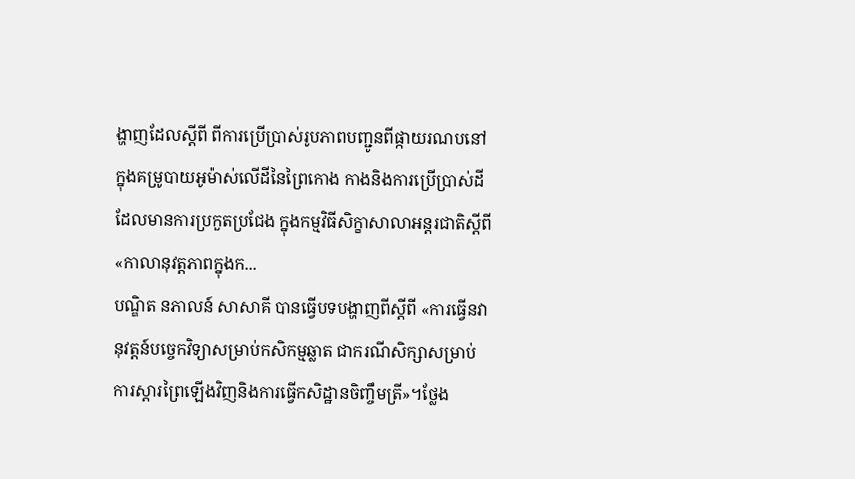ង្ហាញដែលស្តីពី ពីការប្រើប្រាស់រូបភាពបញ្ជូនពីផ្កាយរណបនៅក្នុងគម្រូបាយអូម៉ាស់លើដីនៃព្រៃកោង កាងនិងការប្រើប្រាស់ដីដែលមានការប្រកួតប្រជែង ក្នុងកម្មវិធីសិក្ខាសាលាអន្តរជាតិស្តីពី «កាលានុវត្តភាពក្នុងក...
បណ្ឌិត នភាលន៍ សាសាគី បានធ្វើបទបង្ហាញពីស្តីពី «ការធ្វើនវានុវត្តន៍បច្ចេកវិទ្យាសម្រាប់កសិកម្មឆ្លាត ជាករណីសិក្សាសម្រាប់ការស្តារព្រៃឡើងវិញនិងការធ្វើកសិដ្ឋានចិញ្ចឹមត្រី»។ថ្លែង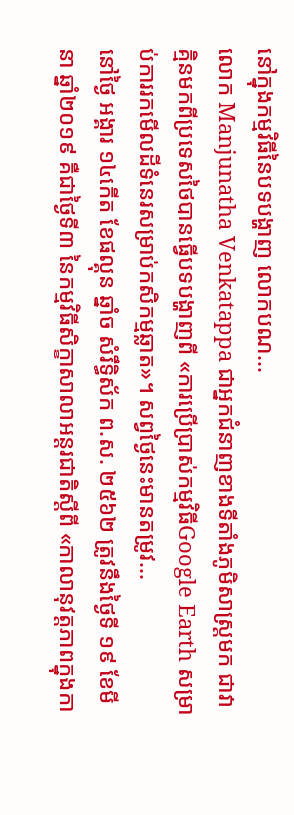នៅក្នុងកម្មវិធីនៃបទបង្ហាញ លោកបណ...
លោក Manjunatha Venkatappa ជាអ្នកជំនាញខាងទីតាំងភូមិសាស្រ្តមក ជាវាគ្មិនមកពីប្រទេសថៃបានធ្វើបទបង្ហាញពី «ការប្រើប្រាស់កម្មវិធីGoogle Earth សម្រាប់ការរកមើលដីទំនេរសម្រាប់កសិកម្មឆ្លាត»។ សព្វថ្ងៃនេះមានតម្រូវ...
នៅថ្ងៃ អង្គារ ១៤កើត ខែផល្គុន ឆ្នាំច សំរឹទ្ធិស័ក ព.ស. ២៥៦២ ត្រូវនឹងថ្ងៃទី ១៩ ខែមីនា ឆ្នាំ២០១៩ គឺជាថ្ងៃទី៣ នៃកម្មវិធីសិក្ខាសាលាអន្តរជាតិស្តីពី «កាលានុវត្តភាពក្នុងកា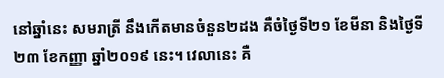នៅឆ្នាំនេះ សមរាត្រី នឹងកើតមានចំនួន២ដង គឺចំថ្ងៃទី២១ ខែមីនា និងថ្ងៃទី២៣ ខែកញ្ញា ឆ្នាំ២០១៩ នេះ។ វេលានេះ គឺ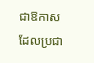ជាឱកាសដែលប្រជា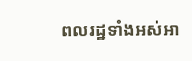ពលរដ្ឋទាំងអស់អា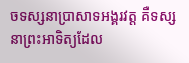ចទស្សនាប្រាសាទអង្គរវត្ត គឺទស្សនាព្រះអាទិត្យដែល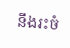នឹងរះចំ